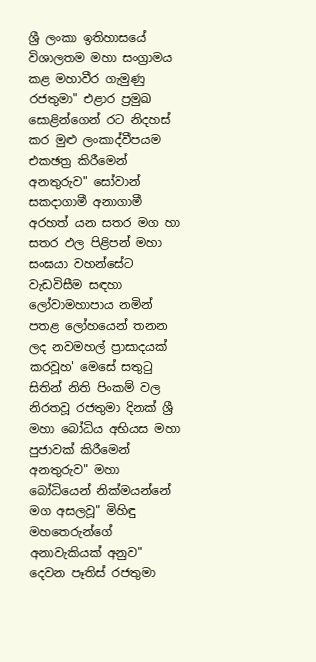ශ්‍රී ලංකා ඉතිහාසයේ විශාලතම මහා සංග්‍රාමය කළ මහාවීර ගැමුණු රජතුමා" එළාර ප්‍රමුඛ සොළින්ගෙන් රට නිදහස් කර මුළු ලංකාද්වීපයම එකඡත්‍ර කිරීමෙන් අනතුරුව" සෝවාන් සකදාගාමී අනාගාමී අරහත් යන සතර මග හා සතර ඵල පිළිපන් මහා සංඝයා වහන්සේට වැඩවිසීම සඳහා ලෝවාමහාපාය නමින් පතළ ලෝහයෙන් තනන ලද නවමහල් ප්‍රාසාදයක් කරවූහ' මෙසේ සතුටු සිතින් නිති පිංකම් වල නිරතවූ රජතුමා දිනක් ශ්‍රී මහා බෝධිය අභියස මහා පුජාවක් කිරීමෙන් අනතුරුව" මහා බෝධියෙන් නික්මයන්නේ මග අසලවූ" මිහිඳු මහතෙරුන්ගේ අනාවැකියක් අනුව" දෙවන පෑතිස් රජතුමා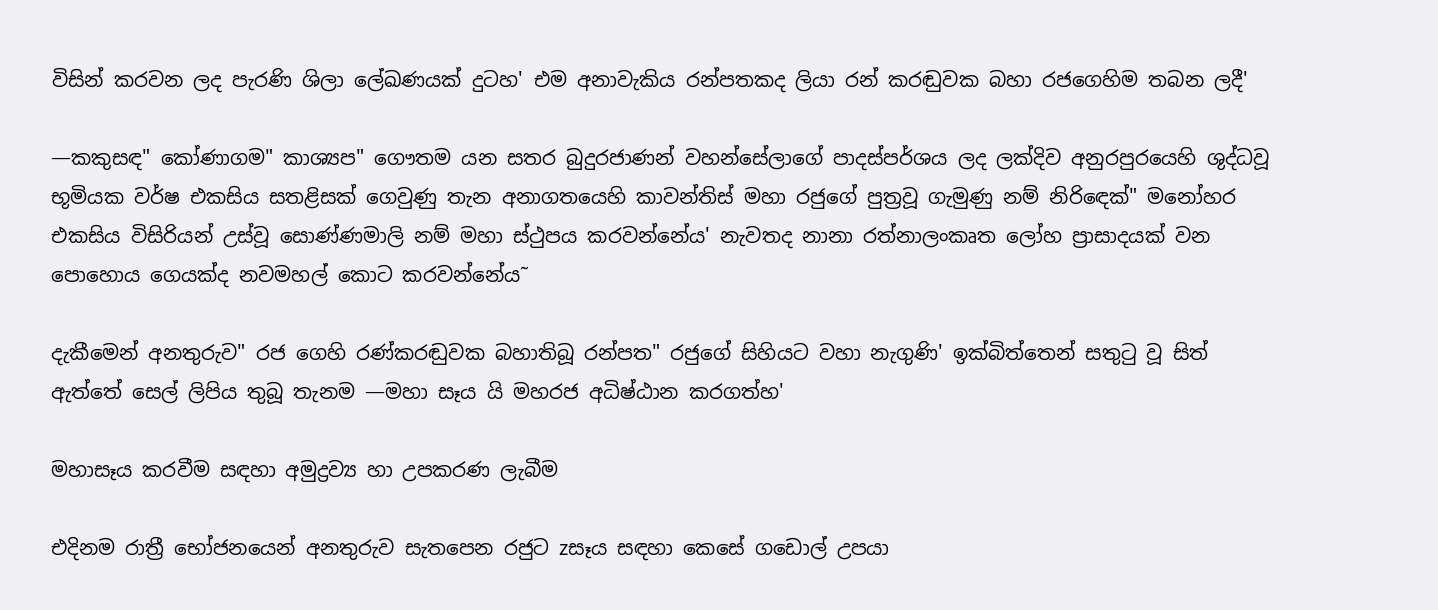විසින් කරවන ලද පැරණි ශිලා ලේඛණයක් දුටහ' එම අනාවැකිය රන්පතකද ලියා රන් කරඬුවක බහා රජගෙහිම තබන ලදී'

—කකුසඳ" කෝණාගම" කාශ්‍යප" ගෞතම යන සතර බුදුරජාණන් වහන්සේලාගේ පාදස්පර්ශය ලද ලක්දිව අනුරපුරයෙහි ශුද්ධවූ භූමියක වර්ෂ එකසිය සතළිසක් ගෙවුණු තැන අනාගතයෙහි කාවන්තිස් මහා රජුගේ පුත්‍රවූ ගැමුණු නම් නිරිඳෙක්" මනෝහර එකසිය විසිරියන් උස්වූ සොණ්ණමාලි නම් මහා ස්ථුපය කරවන්නේය' නැවතද නානා රත්නාලංකෘත ලෝහ ප්‍රාසාදයක් වන පොහොය ගෙයක්ද නවමහල් කොට කරවන්නේය˜

දැකීමෙන් අනතුරුව" රජ ගෙහි රණ්කරඬුවක බහාතිබූ රන්පත" රජුගේ සිහියට වහා නැගුණි' ඉක්බිත්තෙන් සතුටු වූ සිත් ඇත්තේ සෙල් ලිපිය තුබූ තැනම —මහා සෑය යි මහරජ අධිෂ්ඨාන කරගත්හ'

මහාසෑය කරවීම සඳහා අමුද්‍රව්‍ය හා උපකරණ ලැබීම

එදිනම රාත්‍රී භෝජනයෙන් අනතුරුව සැතපෙන රජුට zසෑය සඳහා කෙසේ ගඩොල් උපයා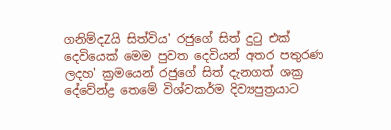ගනිම්දZයි සිත්විය' රජුගේ සිත් දුටු එක් දෙවියෙක් මෙම පුවත දෙවියන් අතර පතුරණ ලදහ' ක්‍රමයෙන් රජුගේ සිත් දැනගත් ශක්‍ර දේවේන්ද්‍ර තෙමේ විශ්වකර්ම දිව්‍යපුත්‍රයාට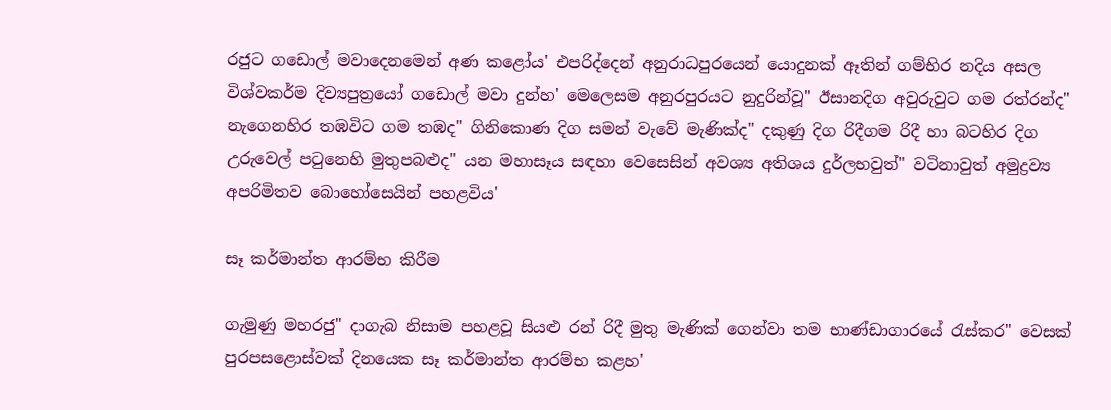රජුට ගඩොල් මවාදෙනමෙන් අණ කළෝය' එපරිද්දෙන් අනුරාධපුරයෙන් යොදුනක් ඈතින් ගම්භිර නදිය අසල විශ්වකර්ම දිව්‍යපුත්‍රයෝ ගඩොල් මවා දුන්හ' මෙලෙසම අනුරපුරයට නුදුරින්වූ" ඊසානදිග අවුරුවුට ගම රත්රන්ද" නැගෙනහිර තඹවිට ගම තඹද" ගිනිකොණ දිග සමන් වැවේ මැණික්ද" දකුණු දිග රිදීගම රිදී හා බටහිර දිග උරුවෙල් පටුනෙහි මුතුපබළුද" යන මහාසෑය සඳහා වෙසෙසින් අවශ්‍ය අතිශය දුර්ලභවුත්" වටිනාවුත් අමුද්‍රව්‍ය අපරිමිතව බොහෝසෙයින් පහළවිය'

සෑ කර්මාන්ත ආරම්භ කිරීම

ගැමුණු මහරජු" දාගැබ නිසාම පහළවූ සියළු රන් රිදී මුතු මැණික් ගෙන්වා තම භාණ්ඩාගාරයේ රැස්කර" වෙසක් පුරපසළොස්වක් දිනයෙක සෑ කර්මාන්ත ආරම්භ කළහ'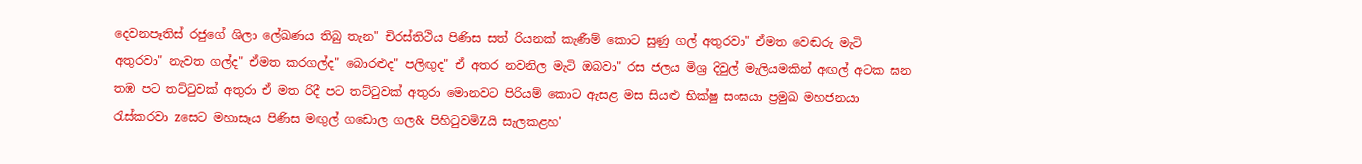දෙවනපෑතිස් රජුගේ ශිලා ලේඛණය තිබු තැන" චිරස්තිථිය පිණිස සත් රියනක් කැණීම් කොට සුණු ගල් අතුරවා" ඒමත වෙඬරු මැටි අතුරවා" නැවත ගල්ද" ඒමත කරගල්ද" බොරළුද" පලිඟුද" ඒ අතර නවනිල මැටි ඔබවා" රස ජලය මිශ්‍ර දිවුල් මැලියමකින් අඟල් අටක ඝන තඹ පට තට්ටුවක් අතුරා ඒ මත රිදී පට තට්ටුවක් අතුරා මොනවට පිරියම් කොට ඇසළ මස සියළු භික්ෂු සංඝයා ප්‍රමුඛ මහජනයා රැස්කරවා zසෙට මහාසෑය පිණිස මඟුල් ගඩොල ගල& පිහිටුවමිZයි සැලකළහ'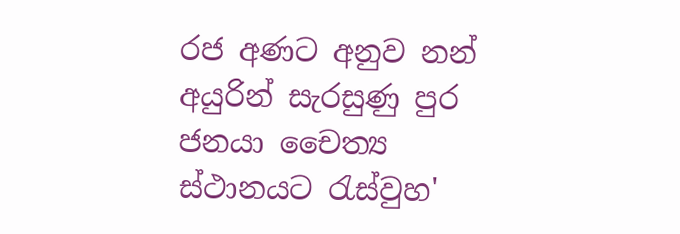රජ අණට අනුව නන් අයුරින් සැරසුණු පුර ජනයා චෛත්‍ය ස්ථානයට රැස්වුහ'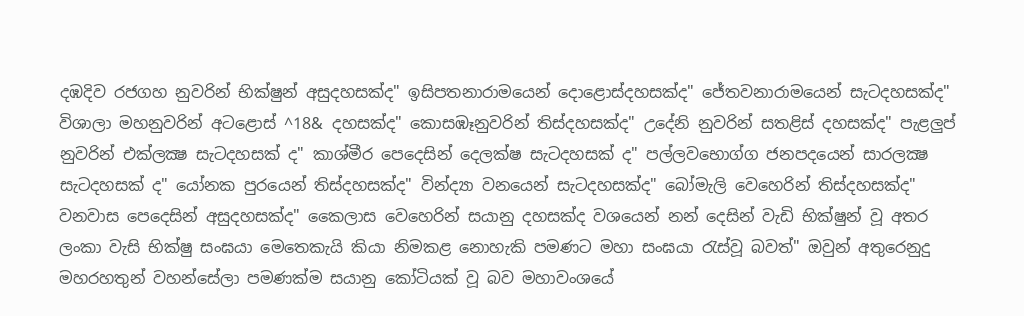දඹදිව රජගහ නුවරින් භික්ෂුන් අසුදහසක්ද" ඉසිපතනාරාමයෙන් දොළොස්දහසක්ද" ජේතවනාරාමයෙන් සැටදහසක්ද" විශාලා මහනුවරින් අටළොස් ^18& දහසක්ද" කොසඹෑනුවරින් තිස්දහසක්ද" උදේනි නුවරින් සතළිස් දහසක්ද" පැළලුප් නුවරින් එක්ලක්‍ෂ සැටදහසක් ද" කාශ්මීර පෙදෙසින් දෙලක්ෂ සැටදහසක් ද" පල්ලවභොග්ග ජනපදයෙන් සාරලක්‍ෂ සැටදහසක් ද" යෝනක පුරයෙන් තිස්දහසක්ද" වින්ද්‍යා වනයෙන් සැටදහසක්ද" බෝමැලි වෙහෙරින් තිස්දහසක්ද" වනවාස පෙදෙසින් අසුදහසක්ද" කෛලාස වෙහෙරින් සයානු දහසක්ද වශයෙන් නන් දෙසින් වැඩි භික්ෂුන් වූ අතර ලංකා වැසි භික්ෂු සංඝයා මෙතෙකැයි කියා නිමකළ නොහැකි පමණට මහා සංඝයා රැස්වූ බවත්" ඔවුන් අතුරෙනුදු මහරහතුන් වහන්සේලා පමණක්ම සයානු කෝටියක් වූ බව මහාවංශයේ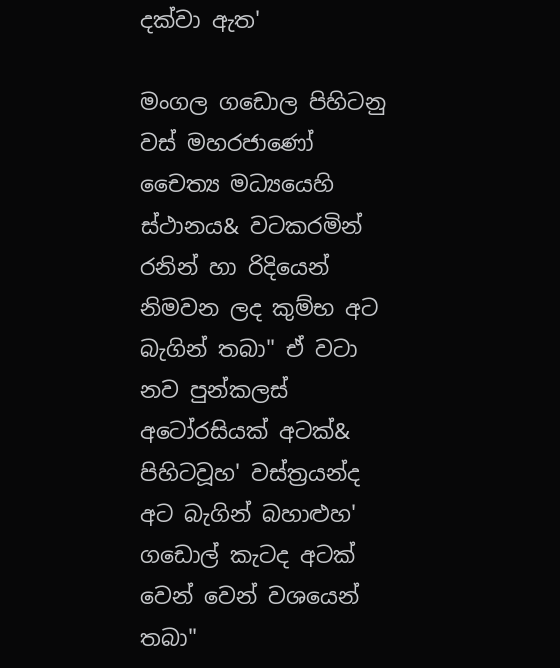දක්වා ඇත'

මංගල ගඩොල පිහිටනු වස් මහරජාණෝ චෛත්‍ය මධ්‍යයෙහි ස්ථානය& වටකරමින් රනින් හා රිදියෙන් නිමවන ලද කුම්භ අට බැගින් තබා" ඒ වටා නව පුන්කලස් අටෝරසියක් අටක්& පිහිටවූහ' වස්ත්‍රයන්ද අට බැගින් බහාළුහ' ගඩොල් කැටද අටක් වෙන් වෙන් වශයෙන් තබා"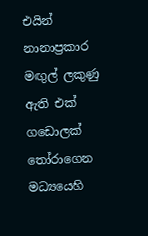එයින් නානාප්‍රකාර මඟුල් ලකුණු ඇති එක් ගඩොලක් තෝරාගෙන මධ්‍යයෙහි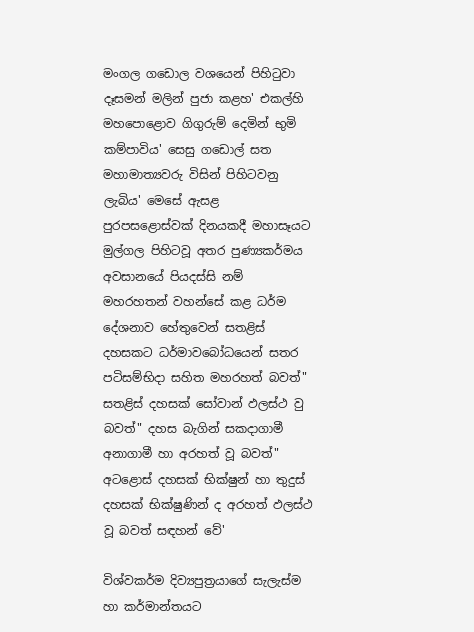මංගල ගඩොල වශයෙන් පිහිටුවා දෑසමන් මලින් පුජා කළහ' එකල්හි මහපොළොව ගිගුරුම් දෙමින් භුමි කම්පාවිය' සෙසු ගඩොල් සත මහාමාත්‍යවරු විසින් පිහිටවනු ලැබිය' මෙසේ ඇසළ පුරපසළොස්වක් දිනයකදී මහාසෑයට මුල්ගල පිහිටවූ අතර පුණ්‍යකර්මය අවසානයේ පියදස්සි නම් මහරහතන් වහන්සේ කළ ධර්ම දේශනාව හේතුවෙන් සතළිස් දහසකට ධර්මාවබෝධයෙන් සතර පටිසම්භිදා සහිත මහරහත් බවත්" සතළිස් දහසක් සෝවාන් ඵලස්ථ වු බවත්" දහස බැගින් සකදාගාමී අනාගාමී හා අරහත් වූ බවත්" අටළොස් දහසක් භික්ෂුන් හා තුදුස් දහසක් භික්ෂුණින් ද අරහත් ඵලස්ථ වූ බවත් සඳහන් වේ'

විශ්වකර්ම දිව්‍යපුත්‍රයාගේ සැලැස්ම හා කර්මාන්තයට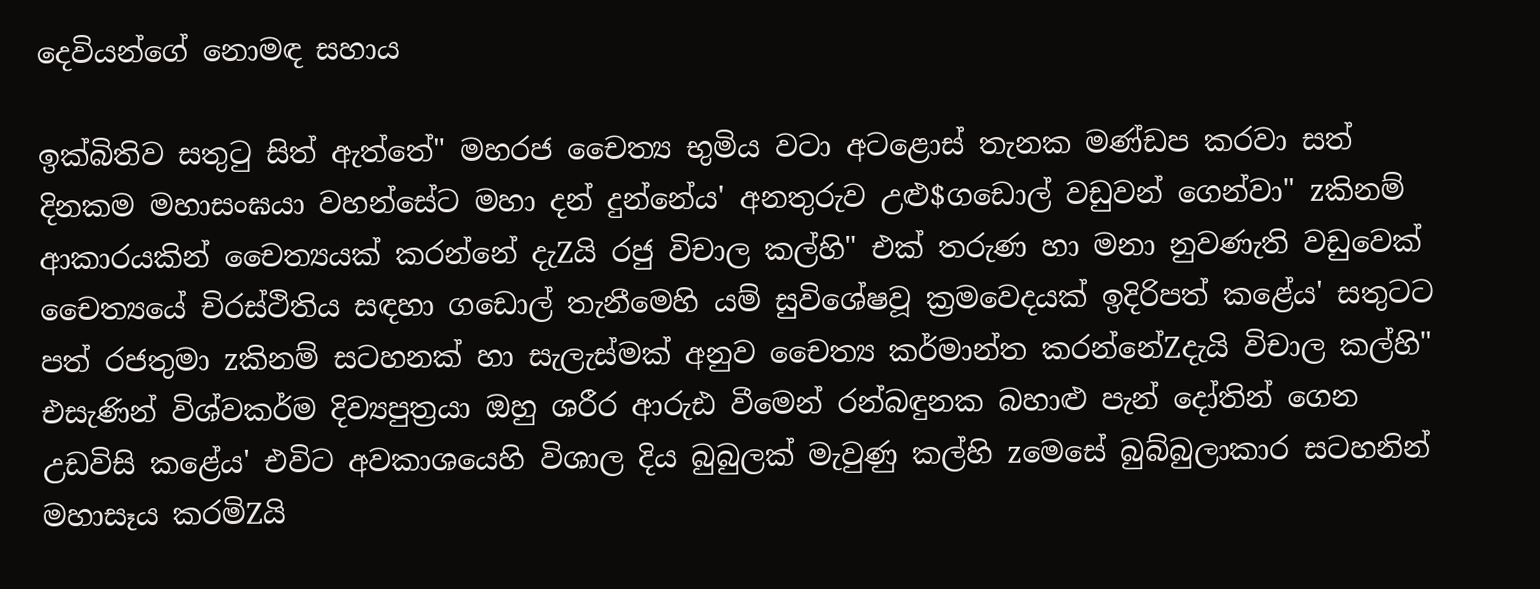දෙවියන්ගේ නොමඳ සහාය

ඉක්බිතිව සතුටු සිත් ඇත්තේ" මහරජ චෛත්‍ය භුමිය වටා අටළොස් තැනක මණ්ඩප කරවා සත් දිනකම මහාසංඝයා වහන්සේට මහා දන් දුන්නේය' අනතුරුව උළු$ගඩොල් වඩුවන් ගෙන්වා" zකිනම් ආකාරයකින් චෛත්‍යයක් කරන්නේ දැZයි රජු විචාල කල්හි" එක් තරුණ හා මනා නුවණැති වඩුවෙක් චෛත්‍යයේ චිරස්ථිතිය සඳහා ගඩොල් තැනීමෙහි යම් සුවිශේෂවූ ක්‍රමවෙදයක් ඉදිරිපත් කළේය' සතුටට පත් රජතුමා zකිනම් සටහනක් හා සැලැස්මක් අනුව චෛත්‍ය කර්මාන්ත කරන්නේZදැයි විචාල කල්හි" එසැණින් විශ්වකර්ම දිව්‍යපුත්‍රයා ඔහු ශරීර ආරුඪ වීමෙන් රන්බඳුනක බහාළු පැන් දෝතින් ගෙන උඩවිසි කළේය' එවිට අවකාශයෙහි විශාල දිය බුබුලක් මැවුණු කල්හි zමෙසේ බුබ්බුලාකාර සටහනින් මහාසෑය කරමිZයි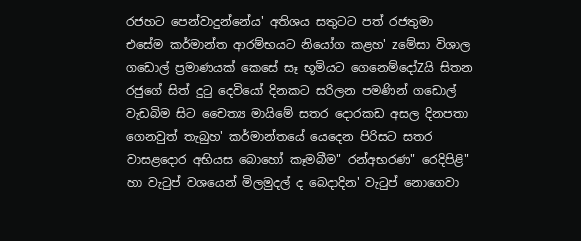රජහට පෙන්වාදුන්නේය' අතිශය සතුටට පත් රජතුමා එසේම කර්මාන්ත ආරම්භයට නියෝග කළහ' zමේසා විශාල ගඩොල් ප්‍රමාණයක් කෙසේ සෑ භූමියට ගෙනෙම්දෝZයි සිතන රජුගේ සිත් දුටු දෙවියෝ දිනකට සරිලන පමණින් ගඩොල් වැඩබිම සිට චෛත්‍ය මායිමේ සතර දොරකඩ අසල දිනපතා ගෙනවුත් තැබුහ' කර්මාන්තයේ යෙදෙන පිරිසට සතර වාසළදොර අභියස බොහෝ කෑමබීම" රන්අභරණ" රෙදිපිළි" හා වැටුප් වශයෙන් මිලමුදල් ද බෙදාදින' වැටුප් නොගෙවා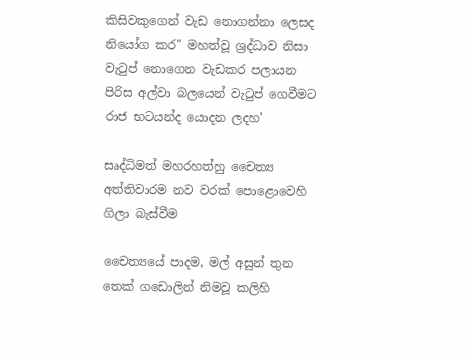කිසිවකුගෙන් වැඩ නොගන්නා ලෙසද නියෝග කර" මහත්වූ ශ්‍රද්ධාව නිසා වැටුප් නොගෙන වැඩකර පලායන පිරිස අල්වා බලයෙන් වැටුප් ගෙවීමට රාජ භටයන්ද යොදන ලදහ'

සෘද්ධිමත් මහරහත්හු චෛත්‍ය අත්තිවාරම නව වරක් පොළොවෙහි ගිලා බැස්වීම

චෛත්‍යයේ පාදම, මල් අසුන් තුන තෙක් ගඩොලින් නිමවූ කලිහි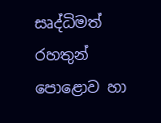සෘද්ධිමත් රහතුන් පොළොව හා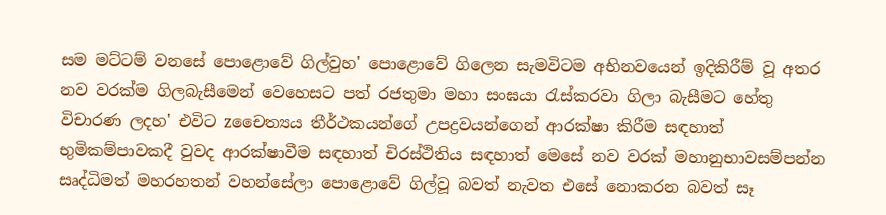සම මට්ටම් වනසේ පොළොවේ ගිල්වුහ' පොළොවේ ගිලෙන සැමවිටම අභිනවයෙන් ඉදිකිරීම් වූ අතර නව වරක්ම ගිලබැසීමෙන් වෙහෙසට පත් රජතුමා මහා සංඝයා රැස්කරවා ගිලා බැසීමට හේතු විචාරණ ලදහ' එවිට zචෛත්‍යය තීර්ථකයන්ගේ උපද්‍රවයන්ගෙන් ආරක්ෂා කිරීම සඳහාත් භුමිකම්පාවකදී වුවද ආරක්ෂාවීම සඳහාත් චිරස්ථිතිය සඳහාත් මෙසේ නව වරක් මහානුභාවසම්පන්න සෘද්ධිමත් මහරහතන් වහන්සේලා පොළොවේ ගිල්වූ බවත් නැවත එසේ නොකරන බවත් සෑ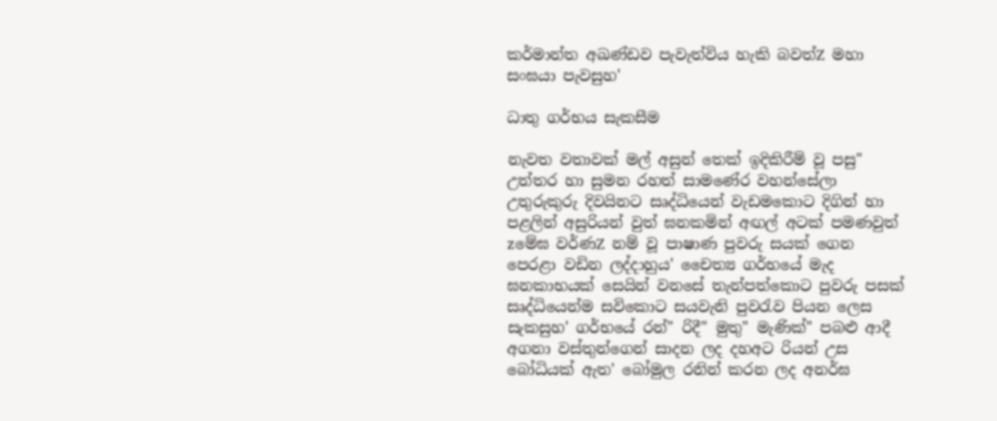කර්මාන්ත අඛණ්ඩව පැවැත්විය හැකි බවත්Z මහා සංඝයා පැවසුහ'

ධාතු ගර්භය සැකසීම

නැවත වතාවක් මල් අසුන් තෙක් ඉදිකිරීම් වූ පසු" උත්තර හා සුමන රහත් සාමණේර වහන්සේලා උතුරුකුරු දිවයිනට සෘද්ධියෙන් වැඩමකොට දිගින් හා පළලින් අසුරියන් වුත් ඝනකමින් අඟල් අටක් පමණවුත් zමේඝ වර්ණZ නම් වූ පාෂාණ පුවරු සයක් ගෙන පෙරළා වඩින ලද්දාහුය' චෛත්‍ය ගර්භයේ මැද ඝනකාභයක් සෙයින් වනසේ තැන්පත්කොට පුවරු පසක් සෘද්ධියෙන්ම සවිකොට සයවැනි පුවරැව පියන ලෙස සැකසුහ' ගර්භයේ රන්" රිදී" මුතු" මැණික්" පබළු ආදී අගනා වස්තුන්ගෙන් සාදන ලද දහඅට රියන් උස බෝධියක් ඇත' බෝමුල රනින් කරන ලද අනර්ඝ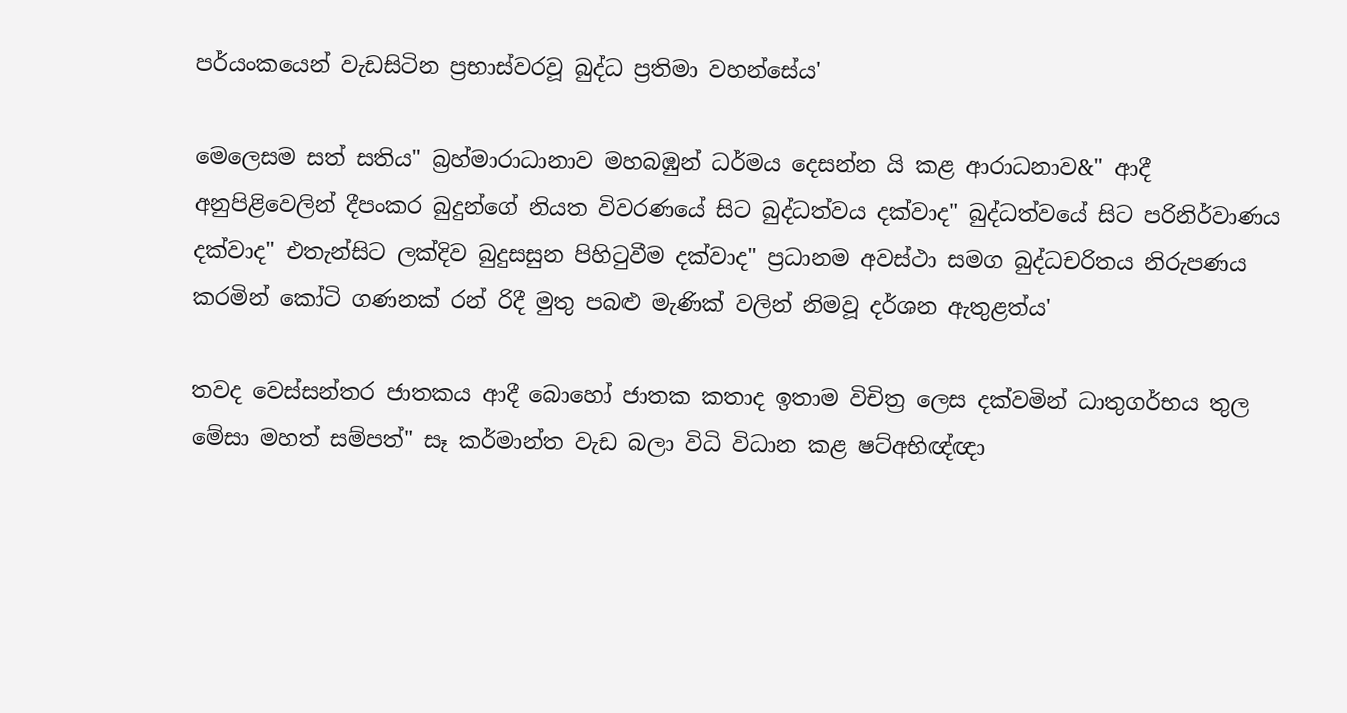පර්යංකයෙන් වැඩසිටින ප්‍රභාස්වරවූ බුද්ධ ප්‍රතිමා වහන්සේය'

මෙලෙසම සත් සතිය" බ්‍රහ්මාරාධානාව මහබඹුන් ධර්මය දෙසන්න යි කළ ආරාධනාව&" ආදී අනුපිළිවෙලින් දීපංකර බුදුන්ගේ නියත විවරණයේ සිට බුද්ධත්වය දක්වාද" බුද්ධත්වයේ සිට පරිනිර්වාණය දක්වාද" එතැන්සිට ලක්දිව බුදුසසුන පිහිටුවීම දක්වාද" ප්‍රධානම අවස්ථා සමග බුද්ධචරිතය නිරුපණය කරමින් කෝටි ගණනක් රන් රිදී මුතු පබළු මැණික් වලින් නිමවූ දර්ශන ඇතුළත්ය'

තවද වෙස්සන්තර ජාතකය ආදී බොහෝ ජාතක කතාද ඉතාම විචිත්‍ර ලෙස දක්වමින් ධාතුගර්භය තුල මේසා මහත් සම්පත්" සෑ කර්මාන්ත වැඩ බලා විධි විධාන කළ ෂට්අභිඥ්ඥා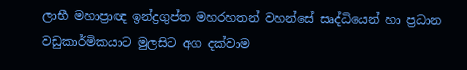ලාභී මහාප්‍රාඥ ඉන්ද්‍රගුප්ත මහරහතන් වහන්සේ සෘද්ධියෙන් හා ප්‍රධාන වඩුකාර්මිකයාට මුලසිට අග දක්වාම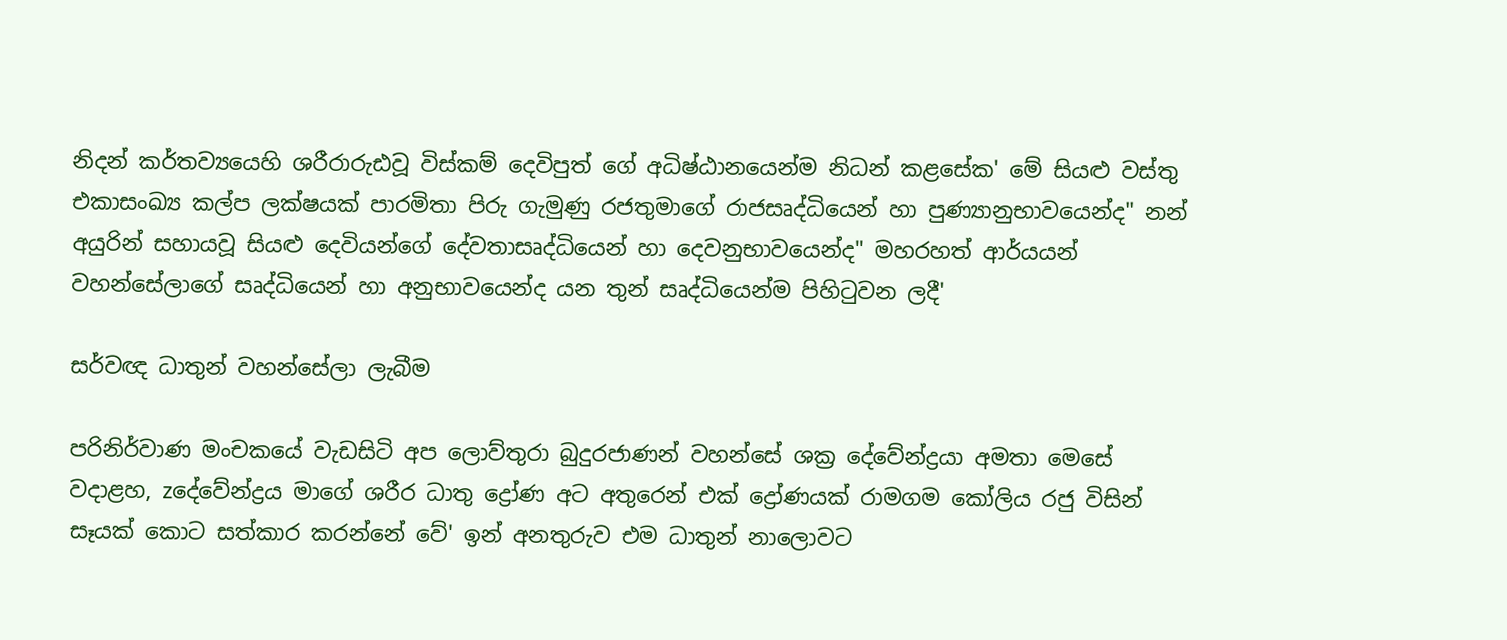නිදන් කර්තව්‍යයෙහි ශරීරාරුඪවූ විස්කම් දෙවිපුත් ගේ අධිෂ්ඨානයෙන්ම නිධන් කළසේක' මේ සියළු වස්තු එකාසංඛ්‍ය කල්ප ලක්ෂයක් පාරමිතා පිරු ගැමුණු රජතුමාගේ රාජසෘද්ධියෙන් හා පුණ්‍යානුභාවයෙන්ද" නන් අයුරින් සහායවූ සියළු දෙවියන්ගේ දේවතාසෘද්ධියෙන් හා දෙවනුභාවයෙන්ද" මහරහත් ආර්යයන් වහන්සේලාගේ සෘද්ධියෙන් හා අනුභාවයෙන්ද යන තුන් සෘද්ධියෙන්ම පිහිටුවන ලදී'

සර්වඥ ධාතුන් වහන්සේලා ලැබීම

පරිනිර්වාණ මංචකයේ වැඩසිටි අප ලොව්තුරා බුදුරජාණන් වහන්සේ ශක්‍ර දේවේන්ද්‍රයා අමතා මෙසේ වදාළහ, zදේවේන්ද්‍රය මාගේ ශරීර ධාතු ද්‍රෝණ අට අතුරෙන් එක් ද්‍රෝණයක් රාමගම කෝලිය රජු විසින් සෑයක් කොට සත්කාර කරන්නේ වේ' ඉන් අනතුරුව එම ධාතුන් නාලොවට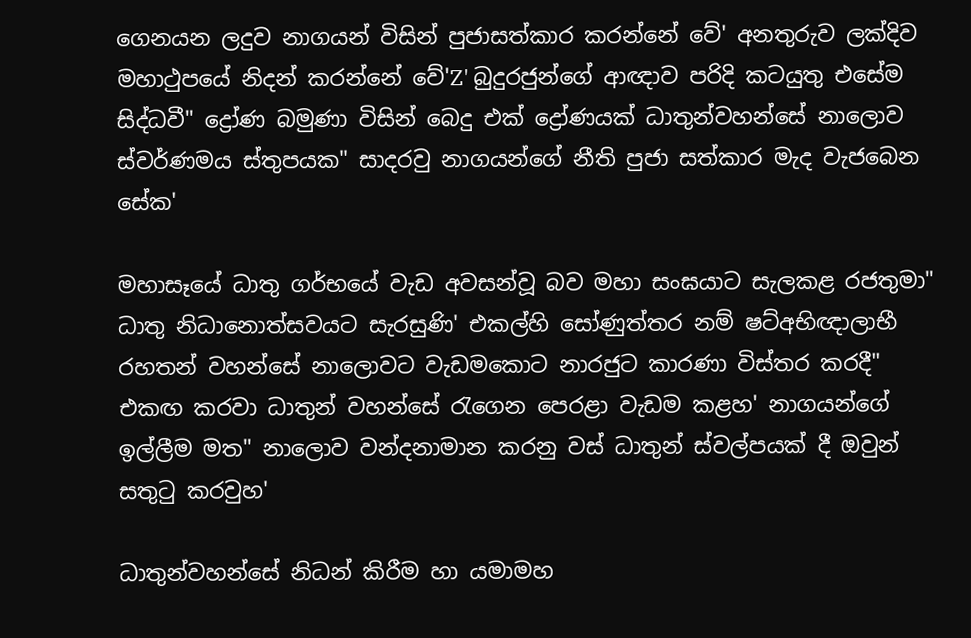ගෙනයන ලදුව නාගයන් විසින් පුජාසත්කාර කරන්නේ වේ' අනතුරුව ලක්දිව මහාථුපයේ නිදන් කරන්නේ වේ'Z' බුදුරජුන්ගේ ආඥාව පරිදි කටයුතු එසේම සිද්ධවී" ද්‍රෝණ බමුණා විසින් බෙදු එක් ද්‍රෝණයක් ධාතුන්වහන්සේ නාලොව ස්වර්ණමය ස්තුපයක" සාදරවු නාගයන්ගේ නීති පුජා සත්කාර මැද වැජබෙන සේක'

මහාසෑයේ ධාතු ගර්භයේ වැඩ අවසන්වූ බව මහා සංඝයාට සැලකළ රජතුමා" ධාතු නිධානොත්සවයට සැරසුණි' එකල්හි සෝණුත්තර නම් ෂට්අභිඥාලාභී රහතන් වහන්සේ නාලොවට වැඩමකොට නාරජුට කාරණා විස්තර කරදී" එකඟ කරවා ධාතුන් වහන්සේ රැගෙන පෙරළා වැඩම කළහ' නාගයන්ගේ ඉල්ලීම මත" නාලොව වන්දනාමාන කරනු වස් ධාතුන් ස්වල්පයක් දී ඔවුන් සතුටු කරවුහ'

ධාතුන්වහන්සේ නිධන් කිරීම හා යමාමහ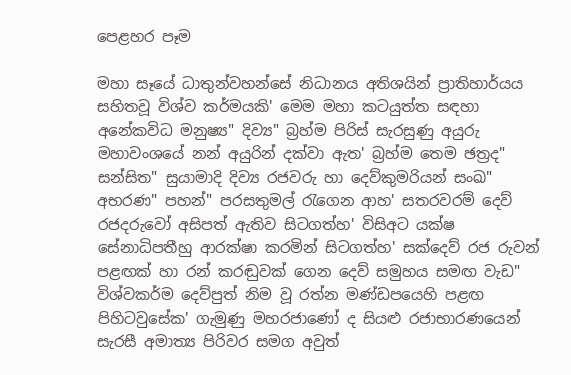පෙළහර පෑම

මහා සෑයේ ධාතුන්වහන්සේ නිධානය අතිශයින් ප්‍රාතිහාර්යය සහිතවූ විශ්ව කර්මයකි' මෙම මහා කටයුත්ත සඳහා අනේකවිධ මනුෂ්‍ය" දිව්‍ය" බ්‍රහ්ම පිරිස් සැරසුණු අයුරු මහාවංශයේ නන් අයුරින් දක්වා ඇත' බ්‍රහ්ම තෙම ඡත්‍රද" සන්සිත" සුයාමාදි දිව්‍ය රජවරු හා දෙව්කුමරියන් සංඛ" අභරණ" පහන්" පරසතුමල් රැගෙන ආහ' සතරවරම් දෙව් රජදරුවෝ අසිපත් ඇතිව සිටගත්හ' විසිඅට යක්ෂ සේනාධිපතීහු ආරක්ෂා කරමින් සිටගත්හ' සක්දෙව් රජ රුවන් පළඟක් හා රන් කරඬුවක් ගෙන දෙව් සමුහය සමඟ වැඩ" විශ්වකර්ම දෙව්පුත් නිම වූ රත්න මණ්ඩපයෙහි පළඟ පිහිටවුසේක' ගැමුණු මහරජාණෝ ද සියළු රජාභාරණයෙන් සැරසී අමාත්‍ය පිරිවර සමග අවුත්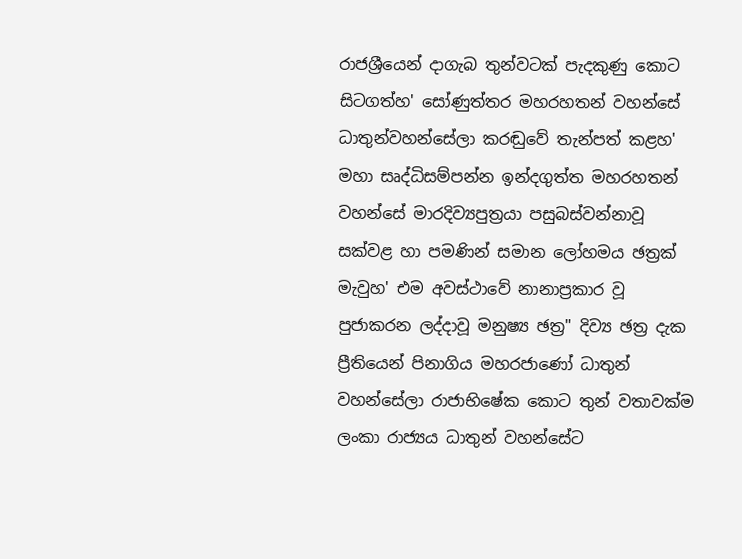රාජශ්‍රීයෙන් දාගැබ තුන්වටක් පැදකුණු කොට සිටගත්හ' සෝණුත්තර මහරහතන් වහන්සේ ධාතුන්වහන්සේලා කරඬුවේ තැන්පත් කළහ' මහා සෘද්ධිසම්පන්න ඉන්දගුත්ත මහරහතන් වහන්සේ මාරදිව්‍යපුත්‍රයා පසුබස්වන්නාවූ සක්වළ හා පමණින් සමාන ලෝහමය ඡත්‍රක් මැවුහ' එම අවස්ථාවේ නානාප්‍රකාර වූ පුජාකරන ලද්දාවූ මනුෂ්‍ය ඡත්‍ර" දිව්‍ය ඡත්‍ර දැක ප්‍රීතියෙන් පිනාගිය මහරජාණෝ ධාතුන් වහන්සේලා රාජාභිෂේක කොට තුන් වතාවක්ම ලංකා රාජ්‍යය ධාතුන් වහන්සේට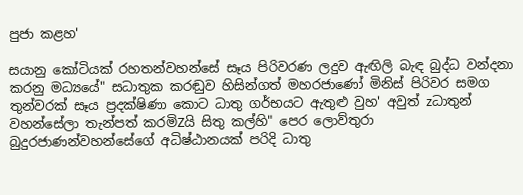පුජා කළහ'

සයානු කෝටියක් රහතන්වහන්සේ සෑය පිරිවරණ ලදුව ඇඟිලි බැඳ බුද්ධ වන්දනා කරනු මධ්‍යයේ" සධාතුක කරඬුව හිසින්ගත් මහරජාණෝ මිනිස් පිරිවර සමග තුන්වරක් සෑය ප්‍රදක්ෂිණා කොට ධාතු ගර්භයට ඇතුළු වුහ' අවුත් zධාතුන් වහන්සේලා තැන්පත් කරමිZයි සිතු කල්හි" පෙර ලොව්තුරා බුදුරජාණන්වහන්සේගේ අධිෂ්ඨානයක් පරිදි ධාතු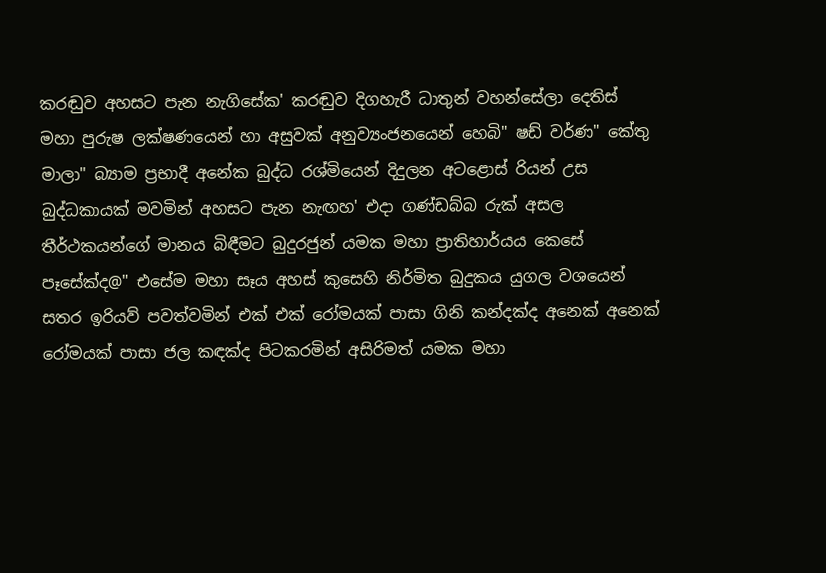කරඬුව අහසට පැන නැගිසේක' කරඬුව දිගහැරී ධාතුන් වහන්සේලා දෙතිස් මහා පුරුෂ ලක්ෂණයෙන් හා අසුවක් අනුව්‍යංජනයෙන් හෙබි" ෂඩ් වර්ණ" කේතු මාලා" බ්‍යාම ප්‍රභාදී අනේක බුද්ධ රශ්මියෙන් දිදුලන අටළොස් රියන් උස බුද්ධකායක් මවමින් අහසට පැන නැඟහ' එදා ගණ්ඩබ්බ රුක් අසල තීර්ථකයන්ගේ මානය බිඳීමට බුදුරජුන් යමක මහා ප්‍රාතිහාර්යය කෙසේ පෑසේක්ද@" එසේම මහා සෑය අහස් කුසෙහි නිර්මිත බුදුකය යුගල වශයෙන් සතර ඉරියව් පවත්වමින් එක් එක් රෝමයක් පාසා ගිනි කන්දක්ද අනෙක් අනෙක් රෝමයක් පාසා ජල කඳක්ද පිටකරමින් අසිරිමත් යමක මහා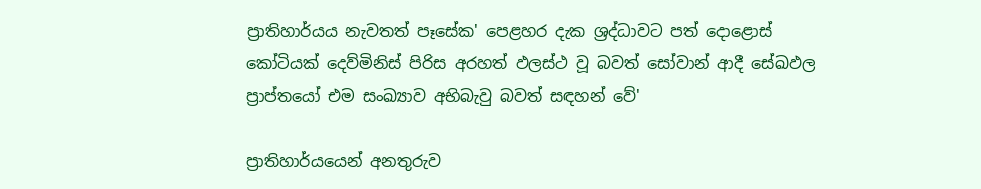ප්‍රාතිහාර්යය නැවතත් පෑසේක' පෙළහර දැක ශ්‍රද්ධාවට පත් දොළොස් කෝටියක් දෙව්මිනිස් පිරිස අරහත් ඵලස්ථ වූ බවත් සෝවාන් ආදී සේඛඵල ප්‍රාප්තයෝ එම සංඛ්‍යාව අභිබැවු බවත් සඳහන් වේ'

ප්‍රාතිහාර්යයෙන් අනතුරුව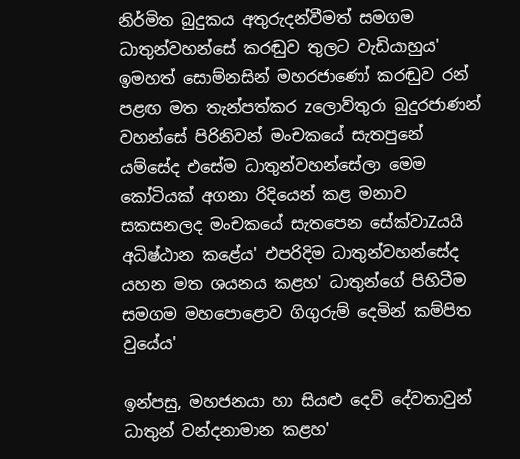නිර්මිත බුදුකය අතුරුදන්වීමත් සමගම ධාතුන්වහන්සේ කරඬුව තුලට වැඩියාහුය' ඉමහත් සොම්නසින් මහරජාණෝ කරඬුව රන් පළඟ මත තැන්පත්කර zලොව්තුරා බුදුරජාණන් වහන්සේ පිරිනිවන් මංචකයේ සැතපුනේ යම්සේද එසේම ධාතුන්වහන්සේලා මෙම කෝටියක් අගනා රිදියෙන් කළ මනාව සකසනලද මංචකයේ සැතපෙන සේක්වාZයයි අධිෂ්ඨාන කළේය' එපරිදිම ධාතුන්වහන්සේද යහන මත ශයනය කළහ' ධාතුන්ගේ පිහිටීම සමගම මහපොළොව ගිගුරුම් දෙමින් කම්පිත වුයේය'

ඉන්පසු, මහජනයා හා සියළු දෙවි දේවතාවුන් ධාතුන් වන්දනාමාන කළහ'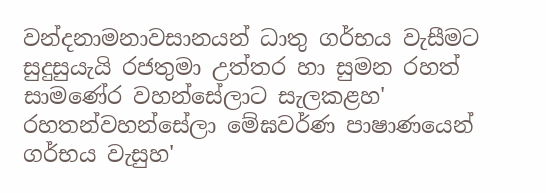වන්දනාමනාවසානයන් ධාතු ගර්භය වැසීමට සුදුසුයැයි රජතුමා උත්තර හා සුමන රහත් සාමණේර වහන්සේලාට සැලකළහ' රහතන්වහන්සේලා මේඝවර්ණ පාෂාණයෙන් ගර්භය වැසුහ'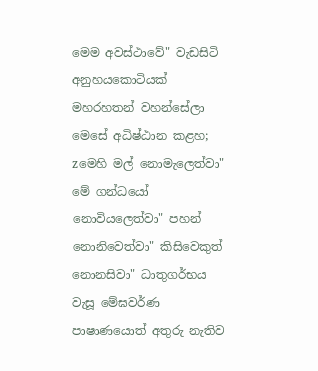මෙම අවස්ථාවේ" වැඩසිටි අනුහයකොටියක් මහරහතන් වහන්සේලා මෙසේ අධිෂ්ඨාන කළහ; zමෙහි මල් නොමැලෙත්වා" මේ ගන්ධයෝ නොවියලෙත්වා" පහන් නොනිවෙත්වා" කිසිවෙකුත් නොනසිවා" ධාතුගර්භය වැසූ මේඝවර්ණ පාෂාණයොත් අතුරු නැතිව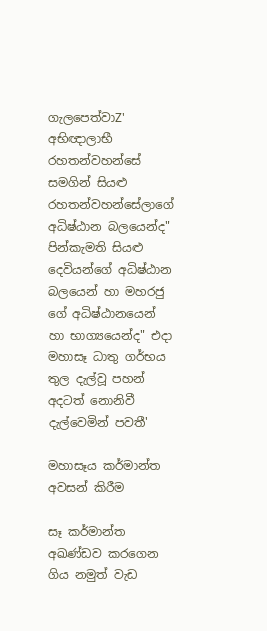ගැලපෙත්වාZ' අභිඥාලාභී රහතන්වහන්සේ සමගින් සියළු රහතන්වහන්සේලාගේ අධිෂ්ඨාන බලයෙන්ද" පින්කැමති සියළු දෙවියන්ගේ අධිෂ්ඨාන බලයෙන් හා මහරජු ගේ අධිෂ්ඨානයෙන් හා භාග්‍යයෙන්ද" එදා මහාසෑ ධාතු ගර්භය තුල දැල්වූ පහන් අදටත් නොනිවී දැල්වෙමින් පවතී'

මහාසෑය කර්මාන්ත අවසන් කිරීම

සෑ කර්මාන්ත අඛණ්ඩව කරගෙන ගිය නමුත් වැඩ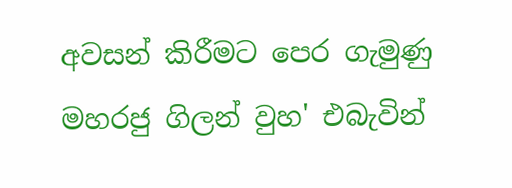අවසන් කිරීමට පෙර ගැමුණු මහරජු ගිලන් වුහ' එබැවින්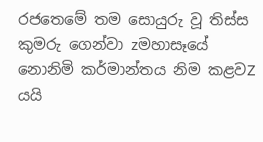රජතෙමේ තම සොයුරු වූ තිස්ස කුමරු ගෙන්වා zමහාසෑයේ නොනිමි කර්මාන්තය නිම කළවZ යයි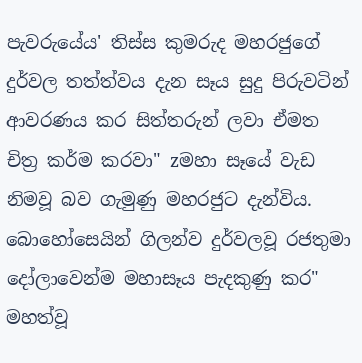පැවරුයේය' තිස්ස කුමරුද මහරජුගේ දුර්වල තත්ත්වය දැන සෑය සුදු පිරුවටින් ආවරණය කර සිත්තරුන් ලවා ඒමත චිත්‍ර කර්ම කරවා" zමහා සෑයේ වැඩ නිමවූ බව ගැමුණු මහරජුට දැන්විය. බොහෝසෙයින් ගිලන්ව දුර්වලවූ රජතුමා දෝලාවෙන්ම මහාසෑය පැදකුණු කර" මහත්වූ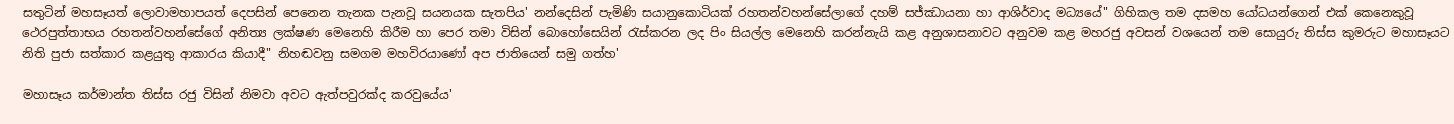සතුටින් මහසෑයත් ලොවාමහාපයත් දෙපසින් පෙනෙන තැනක පැනවූ සයනයක සැතපිය' නන්දෙසින් පැමිණි සයානුකොටියක් රහතන්වහන්සේලාගේ දහම් සජ්ඣායනා හා ආශිර්වාද මධ්‍යයේ" ගිහිකල තම දසමහ යෝධයන්ගෙන් එක් කෙනෙකුවූ ථෙරපුත්තාභය රහතන්වහන්සේගේ අනිත්‍ය ලක්ෂණ මෙනෙහි කිරීම හා පෙර තමා විසින් බොහෝසෙයින් රැස්කරන ලද පිං සියල්ල මෙනෙහි කරන්නැයි කළ අනුශාසනාවට අනුවම කළ මහරජු අවසන් වශයෙන් තම සොයුරු තිස්ස කුමරුට මහාසෑයට නිති පුජා සත්කාර කළයුතු ආකාරය කියාදී" නිහඬවනු සමගම මහවිරයාණෝ අප ජාතියෙන් සමු ගත්හ'

මහාසෑය කර්මාන්ත තිස්ස රජු විසින් නිමවා අවට ඇත්පවුරක්ද කරවුයේය'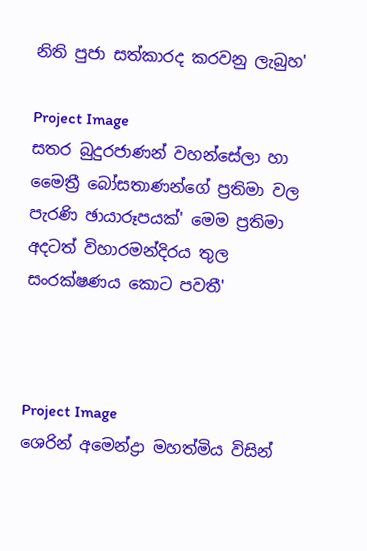නිති පුජා සත්කාරද කරවනු ලැබුහ'

Project Image
සතර බුදුරජාණන් වහන්සේලා හා මෛත්‍රී බෝසතාණන්ගේ ප්‍රතිමා වල පැරණි ඡායාරූපයක්' මෙම ප්‍රතිමා අදටත් විහාරමන්දිරය තුල සංරක්ෂණය කොට පවතී'



Project Image
ශෙරින් අමෙන්ද්‍රා මහත්මිය විසින්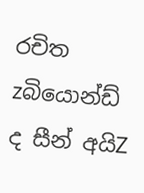රචිත zබියොන්ඩ් ද සීන් අයිZ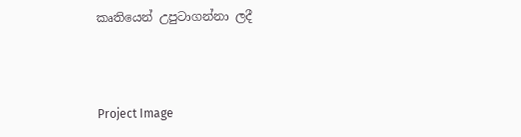කෘතියෙන් උපුටාගන්නා ලදී



Project Image